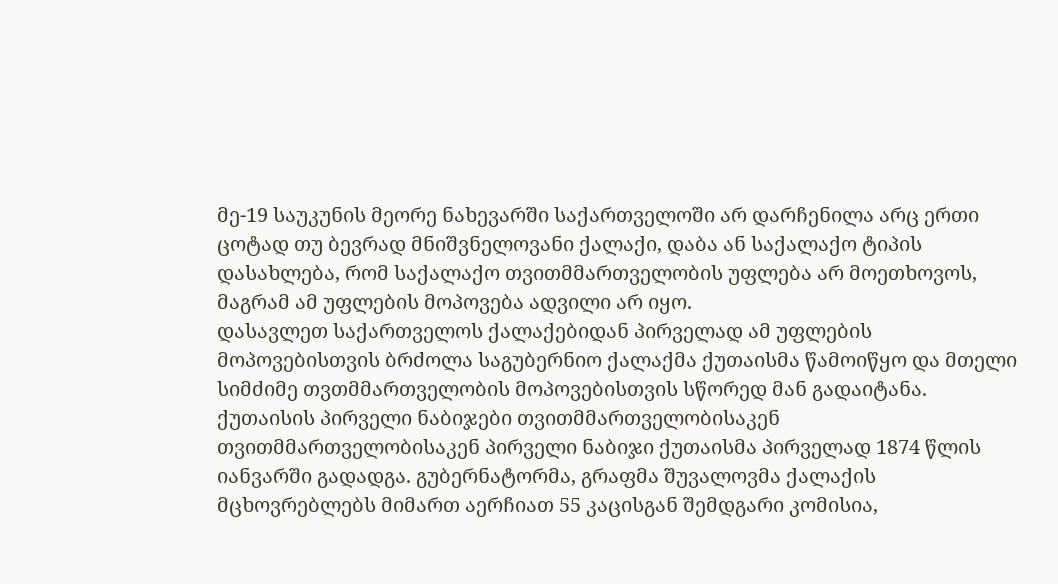მე-19 საუკუნის მეორე ნახევარში საქართველოში არ დარჩენილა არც ერთი ცოტად თუ ბევრად მნიშვნელოვანი ქალაქი, დაბა ან საქალაქო ტიპის დასახლება, რომ საქალაქო თვითმმართველობის უფლება არ მოეთხოვოს, მაგრამ ამ უფლების მოპოვება ადვილი არ იყო.
დასავლეთ საქართველოს ქალაქებიდან პირველად ამ უფლების მოპოვებისთვის ბრძოლა საგუბერნიო ქალაქმა ქუთაისმა წამოიწყო და მთელი სიმძიმე თვთმმართველობის მოპოვებისთვის სწორედ მან გადაიტანა.
ქუთაისის პირველი ნაბიჯები თვითმმართველობისაკენ
თვითმმართველობისაკენ პირველი ნაბიჯი ქუთაისმა პირველად 1874 წლის იანვარში გადადგა. გუბერნატორმა, გრაფმა შუვალოვმა ქალაქის მცხოვრებლებს მიმართ აერჩიათ 55 კაცისგან შემდგარი კომისია,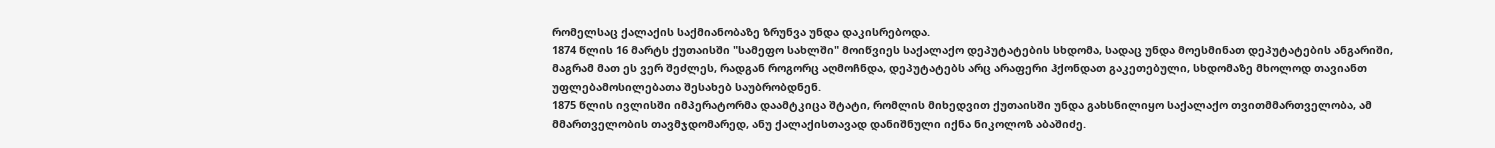რომელსაც ქალაქის საქმიანობაზე ზრუნვა უნდა დაკისრებოდა.
1874 წლის 16 მარტს ქუთაისში "სამეფო სახლში" მოიწვიეს საქალაქო დეპუტატების სხდომა, სადაც უნდა მოესმინათ დეპუტატების ანგარიში, მაგრამ მათ ეს ვერ შეძლეს, რადგან როგორც აღმოჩნდა, დეპუტატებს არც არაფერი ჰქონდათ გაკეთებული, სხდომაზე მხოლოდ თავიანთ უფლებამოსილებათა შესახებ საუბრობდნენ.
1875 წლის ივლისში იმპერატორმა დაამტკიცა შტატი, რომლის მიხედვით ქუთაისში უნდა გახსნილიყო საქალაქო თვითმმართველობა, ამ მმართველობის თავმჯდომარედ, ანუ ქალაქისთავად დანიშნული იქნა ნიკოლოზ აბაშიძე.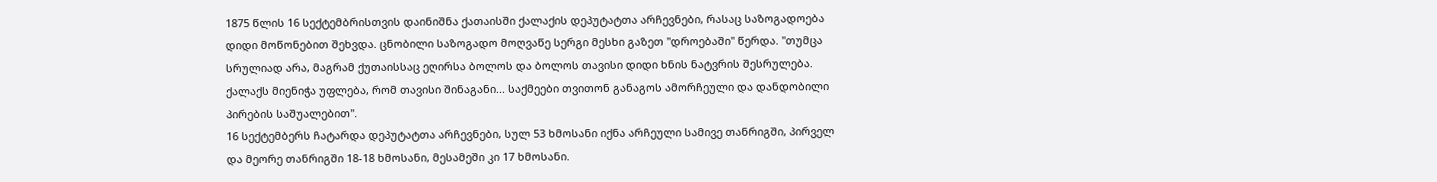1875 წლის 16 სექტემბრისთვის დაინიშნა ქათაისში ქალაქის დეპუტატთა არჩევნები, რასაც საზოგადოება დიდი მოწონებით შეხვდა. ცნობილი საზოგადო მოღვაწე სერგი მესხი გაზეთ "დროებაში" წერდა. "თუმცა სრულიად არა, მაგრამ ქუთაისსაც ეღირსა ბოლოს და ბოლოს თავისი დიდი ხნის ნატვრის შესრულება. ქალაქს მიენიჭა უფლება, რომ თავისი შინაგანი... საქმეები თვითონ განაგოს ამორჩეული და დანდობილი პირების საშუალებით".
16 სექტემბერს ჩატარდა დეპუტატთა არჩევნები, სულ 53 ხმოსანი იქნა არჩეული სამივე თანრიგში, პირველ და მეორე თანრიგში 18-18 ხმოსანი, მესამეში კი 17 ხმოსანი.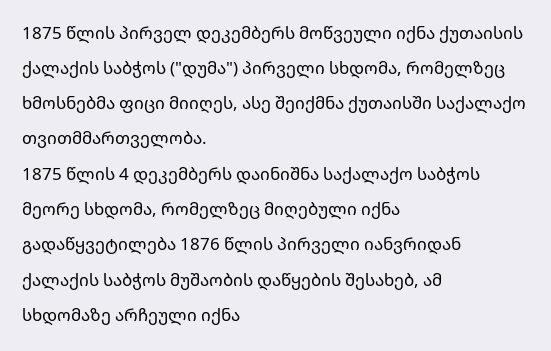1875 წლის პირველ დეკემბერს მოწვეული იქნა ქუთაისის ქალაქის საბჭოს ("დუმა") პირველი სხდომა, რომელზეც ხმოსნებმა ფიცი მიიღეს, ასე შეიქმნა ქუთაისში საქალაქო თვითმმართველობა.
1875 წლის 4 დეკემბერს დაინიშნა საქალაქო საბჭოს მეორე სხდომა, რომელზეც მიღებული იქნა გადაწყვეტილება 1876 წლის პირველი იანვრიდან ქალაქის საბჭოს მუშაობის დაწყების შესახებ, ამ სხდომაზე არჩეული იქნა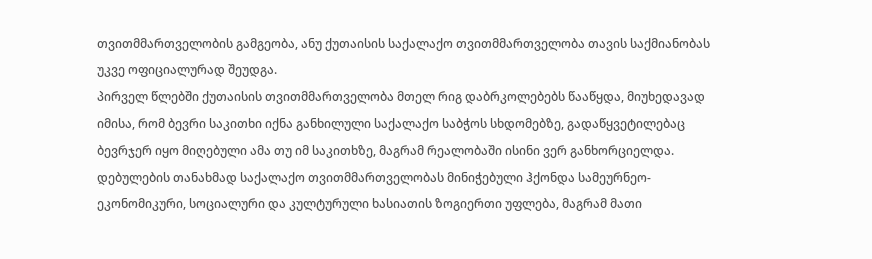თვითმმართველობის გამგეობა, ანუ ქუთაისის საქალაქო თვითმმართველობა თავის საქმიანობას უკვე ოფიციალურად შეუდგა.
პირველ წლებში ქუთაისის თვითმმართველობა მთელ რიგ დაბრკოლებებს წააწყდა, მიუხედავად იმისა, რომ ბევრი საკითხი იქნა განხილული საქალაქო საბჭოს სხდომებზე, გადაწყვეტილებაც ბევრჯერ იყო მიღებული ამა თუ იმ საკითხზე, მაგრამ რეალობაში ისინი ვერ განხორციელდა.
დებულების თანახმად საქალაქო თვითმმართველობას მინიჭებული ჰქონდა სამეურნეო-ეკონომიკური, სოციალური და კულტურული ხასიათის ზოგიერთი უფლება, მაგრამ მათი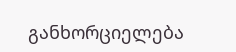განხორციელება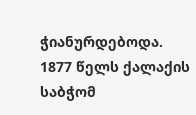ჭიანურდებოდა.
1877 წელს ქალაქის საბჭომ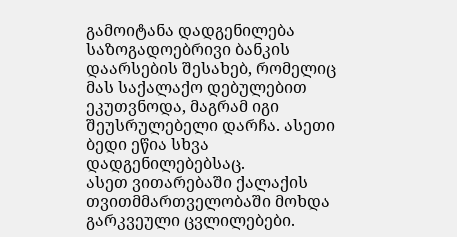გამოიტანა დადგენილება საზოგადოებრივი ბანკის დაარსების შესახებ, რომელიც მას საქალაქო დებულებით ეკუთვნოდა, მაგრამ იგი შეუსრულებელი დარჩა. ასეთი ბედი ეწია სხვა დადგენილებებსაც.
ასეთ ვითარებაში ქალაქის თვითმმართველობაში მოხდა გარკვეული ცვლილებები.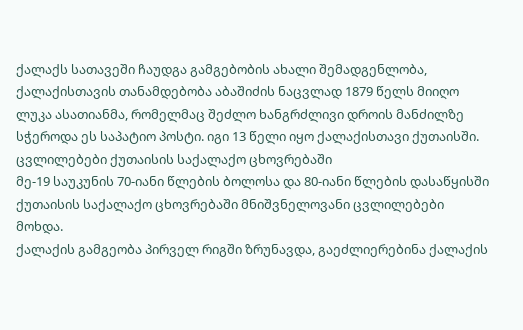ქალაქს სათავეში ჩაუდგა გამგებობის ახალი შემადგენლობა, ქალაქისთავის თანამდებობა აბაშიძის ნაცვლად 1879 წელს მიიღო ლუკა ასათიანმა, რომელმაც შეძლო ხანგრძლივი დროის მანძილზე სჭეროდა ეს საპატიო პოსტი. იგი 13 წელი იყო ქალაქისთავი ქუთაისში.
ცვლილებები ქუთაისის საქალაქო ცხოვრებაში
მე-19 საუკუნის 70-იანი წლების ბოლოსა და 80-იანი წლების დასაწყისში ქუთაისის საქალაქო ცხოვრებაში მნიშვნელოვანი ცვლილებები მოხდა.
ქალაქის გამგეობა პირველ რიგში ზრუნავდა, გაეძლიერებინა ქალაქის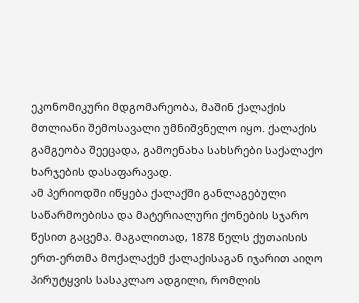ეკონომიკური მდგომარეობა, მაშინ ქალაქის მთლიანი შემოსავალი უმნიშვნელო იყო. ქალაქის გამგეობა შეეცადა, გამოენახა სახსრები საქალაქო ხარჯების დასაფარავად.
ამ პერიოდში იწყება ქალაქში განლაგებული საწარმოებისა და მატერიალური ქონების სჯარო წესით გაცემა. მაგალითად, 1878 წელს ქუთაისის ერთ-ერთმა მოქალაქემ ქალაქისაგან იჯარით აიღო პირუტყვის სასაკლაო ადგილი, რომლის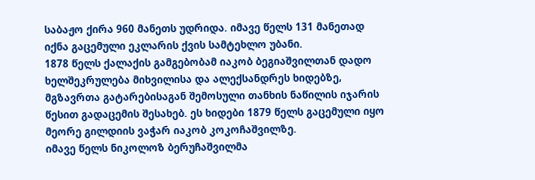საბაჟო ქირა 960 მანეთს უდრიდა. იმავე წელს 131 მანეთად იქნა გაცემული ეკლარის ქვის სამტეხლო უბანი.
1878 წელს ქალაქის გამგებობამ იაკობ ბეგიაშვილთან დადო ხელშეკრულება მიხვილისა და ალექსანდრეს ხიდებზე, მგზავრთა გატარებისაგან შემოსული თანხის ნაწილის იჯარის წესით გადაცემის შესახებ. ეს ხიდები 1879 წელს გაცემული იყო მეორე გილდიის ვაჭარ იაკობ კოკოჩაშვილზე.
იმავე წელს ნიკოლოზ ბერუჩაშვილმა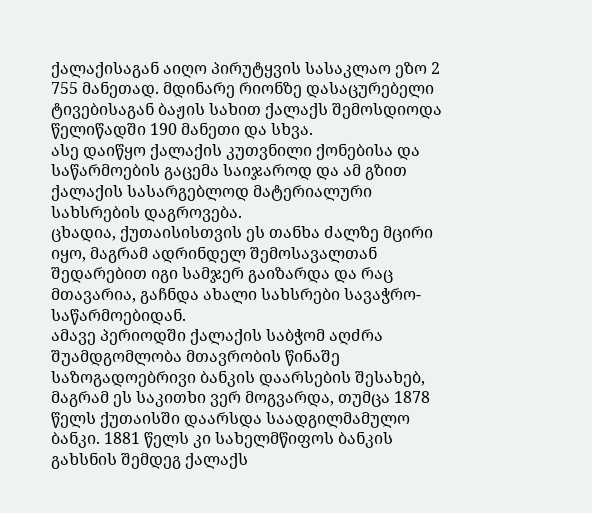ქალაქისაგან აიღო პირუტყვის სასაკლაო ეზო 2 755 მანეთად. მდინარე რიონზე დასაცურებელი ტივებისაგან ბაჟის სახით ქალაქს შემოსდიოდა წელიწადში 190 მანეთი და სხვა.
ასე დაიწყო ქალაქის კუთვნილი ქონებისა და საწარმოების გაცემა საიჯაროდ და ამ გზით ქალაქის სასარგებლოდ მატერიალური სახსრების დაგროვება.
ცხადია, ქუთაისისთვის ეს თანხა ძალზე მცირი იყო, მაგრამ ადრინდელ შემოსავალთან შედარებით იგი სამჯერ გაიზარდა და რაც მთავარია, გაჩნდა ახალი სახსრები სავაჭრო-საწარმოებიდან.
ამავე პერიოდში ქალაქის საბჭომ აღძრა შუამდგომლობა მთავრობის წინაშე საზოგადოებრივი ბანკის დაარსების შესახებ, მაგრამ ეს საკითხი ვერ მოგვარდა, თუმცა 1878 წელს ქუთაისში დაარსდა საადგილმამულო ბანკი. 1881 წელს კი სახელმწიფოს ბანკის გახსნის შემდეგ ქალაქს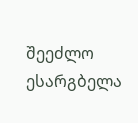შეეძლო ესარგბელა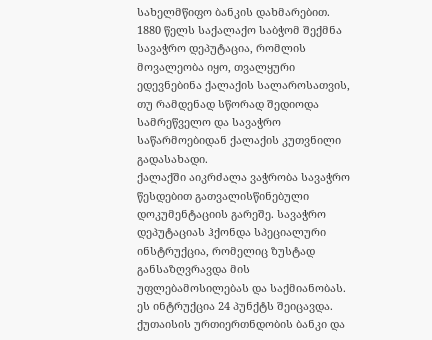სახელმწიფო ბანკის დახმარებით.
1880 წელს საქალაქო საბჭომ შექმნა სავაჭრო დეპუტაცია, რომლის მოვალეობა იყო, თვალყური ედევნებინა ქალაქის სალაროსათვის, თუ რამდენად სწორად შედიოდა სამრეწველო და სავაჭრო საწარმოებიდან ქალაქის კუთვნილი გადასახადი.
ქალაქში აიკრძალა ვაჭრობა სავაჭრო წესდებით გათვალისწინებული დოკუმენტაციის გარეშე. სავაჭრო დეპუტაციას ჰქონდა სპეციალური ინსტრუქცია, რომელიც ზუსტად განსაზღვრავდა მის უფლებამოსილებას და საქმიანობას. ეს ინტრუქცია 24 პუნქტს შეიცავდა.
ქუთაისის ურთიერთნდობის ბანკი და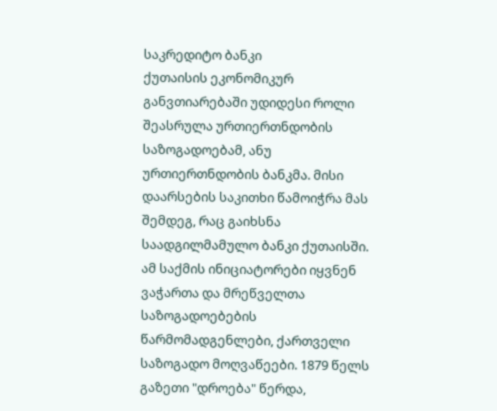საკრედიტო ბანკი
ქუთაისის ეკონომიკურ განვთიარებაში უდიდესი როლი შეასრულა ურთიერთნდობის საზოგადოებამ, ანუ ურთიერთნდობის ბანკმა. მისი დაარსების საკითხი წამოიჭრა მას შემდეგ, რაც გაიხსნა საადგილმამულო ბანკი ქუთაისში.
ამ საქმის ინიციატორები იყვნენ ვაჭართა და მრეწველთა საზოგადოებების წარმომადგენლები, ქართველი საზოგადო მოღვაწეები. 1879 წელს გაზეთი "დროება" წერდა,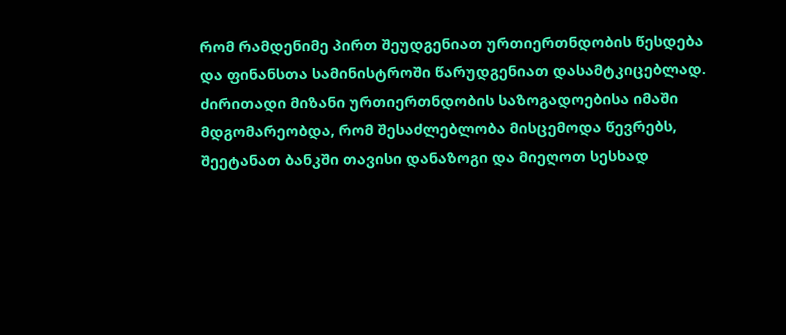რომ რამდენიმე პირთ შეუდგენიათ ურთიერთნდობის წესდება და ფინანსთა სამინისტროში წარუდგენიათ დასამტკიცებლად.
ძირითადი მიზანი ურთიერთნდობის საზოგადოებისა იმაში მდგომარეობდა, რომ შესაძლებლობა მისცემოდა წევრებს, შეეტანათ ბანკში თავისი დანაზოგი და მიეღოთ სესხად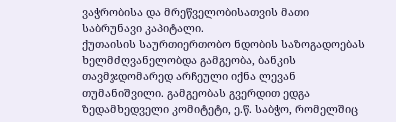ვაჭრობისა და მრეწველობისათვის მათი საბრუნავი კაპიტალი.
ქუთაისის საურთიერთობო ნდობის საზოგადოებას ხელმძღვანელობდა გამგეობა, ბანკის თავმჯდომარედ არჩეული იქნა ლევან თუმანიშვილი. გამგეობას გვერდით ედგა ზედამხედველი კომიტეტი, ე.წ. საბჭო, რომელშიც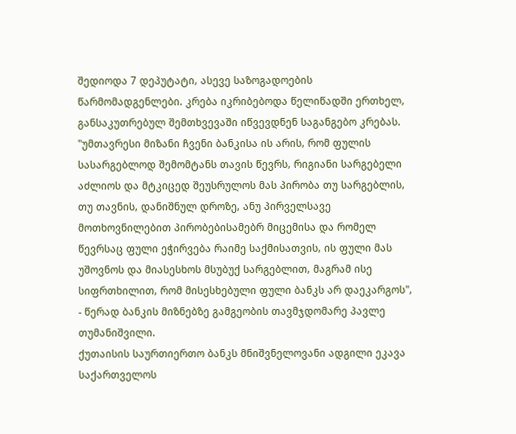შედიოდა 7 დეპუტატი, ასევე საზოგადოების წარმომადგენლები. კრება იკრიბებოდა წელიწადში ერთხელ, განსაკუთრებულ შემთხვევაში იწვევდნენ საგანგებო კრებას.
"უმთავრესი მიზანი ჩვენი ბანკისა ის არის, რომ ფულის სასარგებლოდ შემომტანს თავის წევრს, რიგიანი სარგებელი აძლიოს და მტკიცედ შეუსრულოს მას პირობა თუ სარგებლის, თუ თავნის, დანიშნულ დროზე, ანუ პირველსავე მოთხოვნილებით პირობებისამებრ მიცემისა და რომელ წევრსაც ფული ეჭირვება რაიმე საქმისათვის, ის ფული მას უშოვნოს და მიასესხოს მსუბუქ სარგებლით, მაგრამ ისე სიფრთხილით, რომ მისესხებული ფული ბანკს არ დაეკარგოს", - წერად ბანკის მიზნებზე გამგეობის თავმჯდომარე პავლე თუმანიშვილი.
ქუთაისის საურთიერთო ბანკს მნიშვნელოვანი ადგილი ეკავა საქართველოს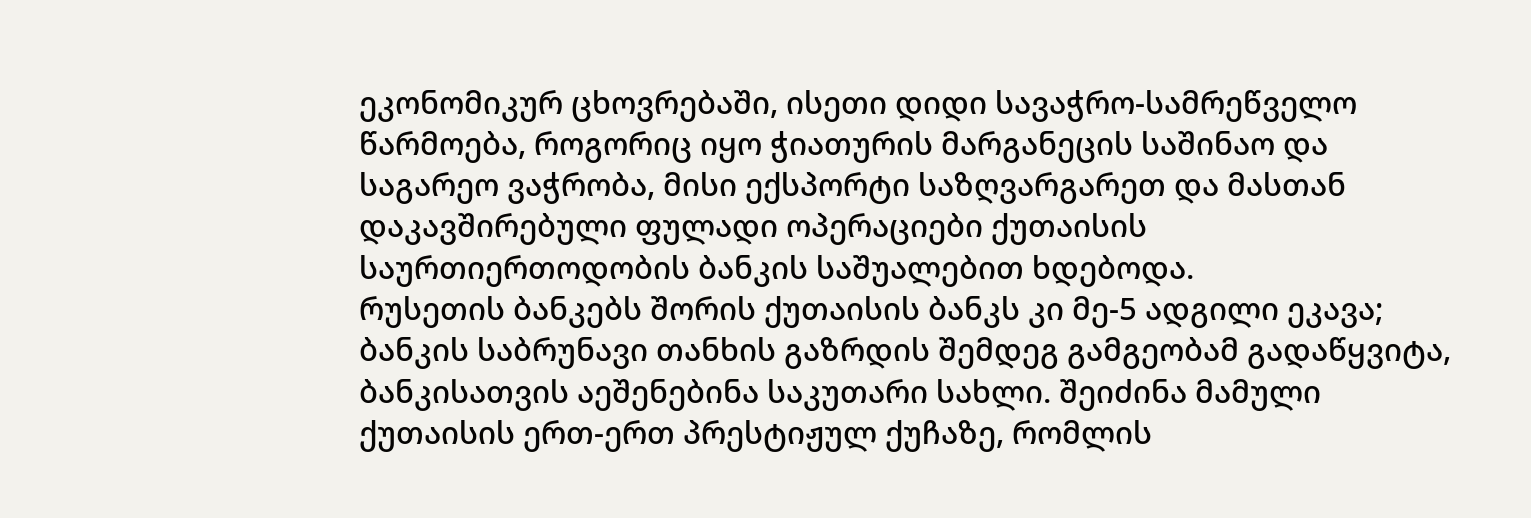ეკონომიკურ ცხოვრებაში, ისეთი დიდი სავაჭრო-სამრეწველო წარმოება, როგორიც იყო ჭიათურის მარგანეცის საშინაო და საგარეო ვაჭრობა, მისი ექსპორტი საზღვარგარეთ და მასთან დაკავშირებული ფულადი ოპერაციები ქუთაისის საურთიერთოდობის ბანკის საშუალებით ხდებოდა.
რუსეთის ბანკებს შორის ქუთაისის ბანკს კი მე-5 ადგილი ეკავა; ბანკის საბრუნავი თანხის გაზრდის შემდეგ გამგეობამ გადაწყვიტა, ბანკისათვის აეშენებინა საკუთარი სახლი. შეიძინა მამული ქუთაისის ერთ-ერთ პრესტიჟულ ქუჩაზე, რომლის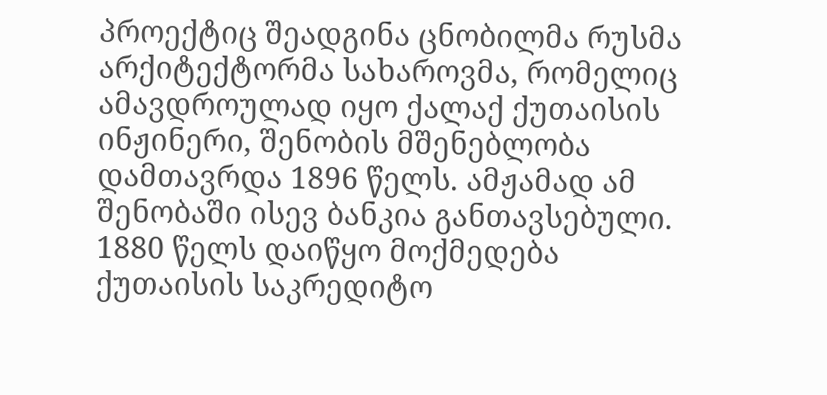პროექტიც შეადგინა ცნობილმა რუსმა არქიტექტორმა სახაროვმა, რომელიც ამავდროულად იყო ქალაქ ქუთაისის ინჟინერი, შენობის მშენებლობა დამთავრდა 1896 წელს. ამჟამად ამ შენობაში ისევ ბანკია განთავსებული.
1880 წელს დაიწყო მოქმედება ქუთაისის საკრედიტო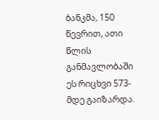ბანკმა, 150 წევრით, ათი წლის განმავლობაში ეს რიცხვი 573-მდე გაიზარდა.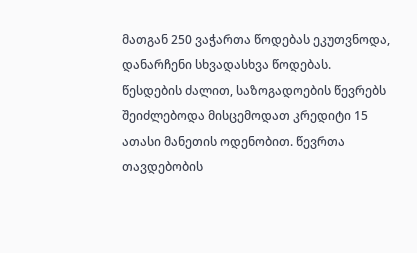მათგან 250 ვაჭართა წოდებას ეკუთვნოდა, დანარჩენი სხვადასხვა წოდებას.
წესდების ძალით, საზოგადოების წევრებს შეიძლებოდა მისცემოდათ კრედიტი 15 ათასი მანეთის ოდენობით. წევრთა თავდებობის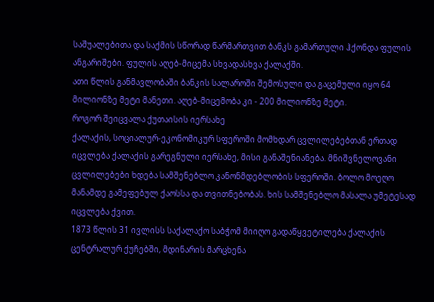საშუალებითა და საქმის სწორად წარმართვით ბანკს გამართული ჰქონდა ფულის ანგარიშები. ფულის აღებ-მიცემა სხვადასხვა ქალაქში.
ათი წლის განმავლობაში ბანკის სალაროში შემოსული და გაცემული იყო 64 მილიონზე მეტი მანეთი. აღებ-მიცემობა კი - 200 მილიონზე მეტი.
როგორ შეიცვალა ქუთაისის იერსახე
ქალაქის, სოციალურ-ეკონომიკურ სფეროში მომხდარ ცვლილებებთან ერთად იცვლება ქალაქის გარეგნული იერსახე, მისი განაშენიანება. მნიშვნელოვანი ცვლილებები ხდება სამშენებლო კანონმდებლობის სფეროში. ბოლო მოეღო მანამდე გამეფებულ ქაოსსა და თვითნებობას. ხის სამშენებლო მასალა უმეტესად იცვლება ქვით.
1873 წლის 31 ივლისს საქალაქო საბჭომ მიიღო გადაწყვეტილება ქალაქის ცენტრალურ ქუჩებში, მდინარის მარცხენა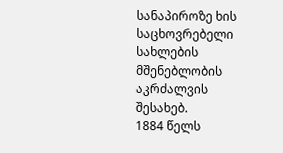სანაპიროზე ხის საცხოვრებელი სახლების მშენებლობის აკრძალვის შესახებ.
1884 წელს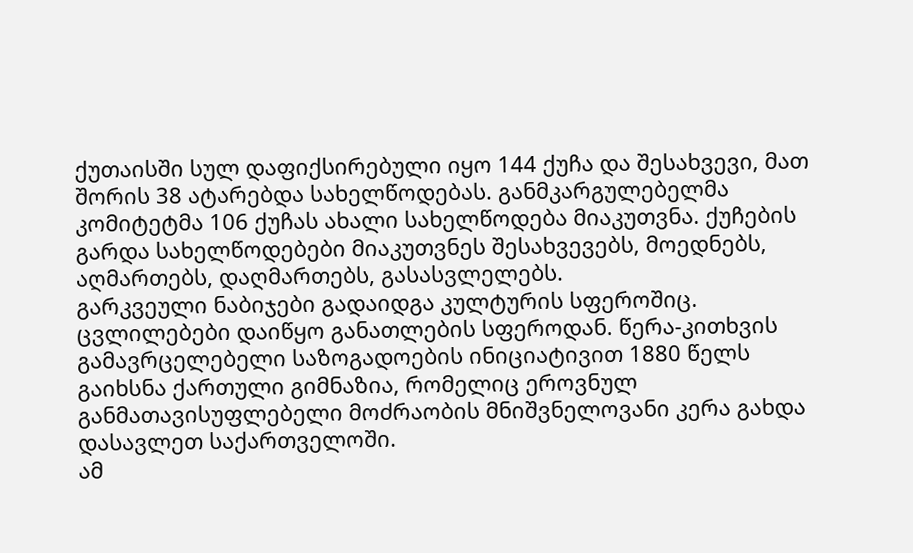ქუთაისში სულ დაფიქსირებული იყო 144 ქუჩა და შესახვევი, მათ შორის 38 ატარებდა სახელწოდებას. განმკარგულებელმა კომიტეტმა 106 ქუჩას ახალი სახელწოდება მიაკუთვნა. ქუჩების გარდა სახელწოდებები მიაკუთვნეს შესახვევებს, მოედნებს, აღმართებს, დაღმართებს, გასასვლელებს.
გარკვეული ნაბიჯები გადაიდგა კულტურის სფეროშიც. ცვლილებები დაიწყო განათლების სფეროდან. წერა-კითხვის გამავრცელებელი საზოგადოების ინიციატივით 1880 წელს გაიხსნა ქართული გიმნაზია, რომელიც ეროვნულ განმათავისუფლებელი მოძრაობის მნიშვნელოვანი კერა გახდა დასავლეთ საქართველოში.
ამ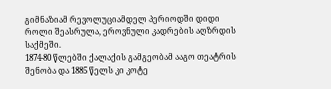გიმნაზიამ რევოლუციამდელ პერიოდში დიდი როლი შეასრულა, ეროვნული კადრების აღზრდის საქმეში.
1874-80 წლებში ქალაქის გამგეობამ ააგო თეატრის შენობა და 1885 წელს კი კოტე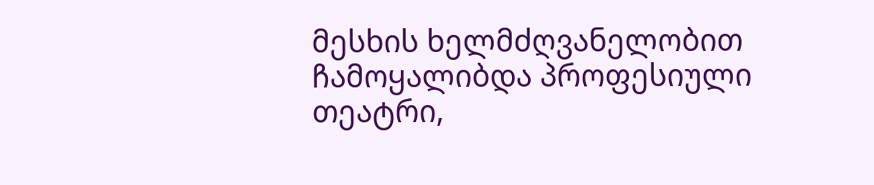მესხის ხელმძღვანელობით ჩამოყალიბდა პროფესიული თეატრი,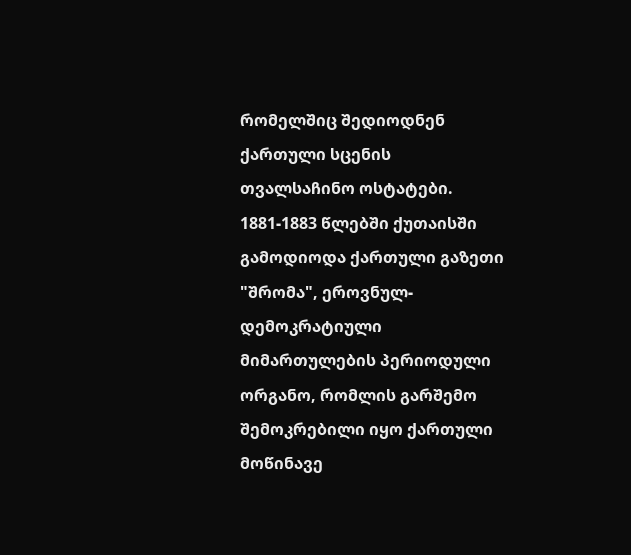რომელშიც შედიოდნენ ქართული სცენის თვალსაჩინო ოსტატები.
1881-1883 წლებში ქუთაისში გამოდიოდა ქართული გაზეთი "შრომა", ეროვნულ- დემოკრატიული მიმართულების პერიოდული ორგანო, რომლის გარშემო შემოკრებილი იყო ქართული მოწინავე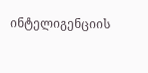ინტელიგენციის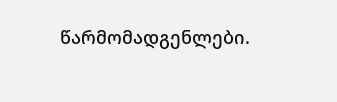წარმომადგენლები.